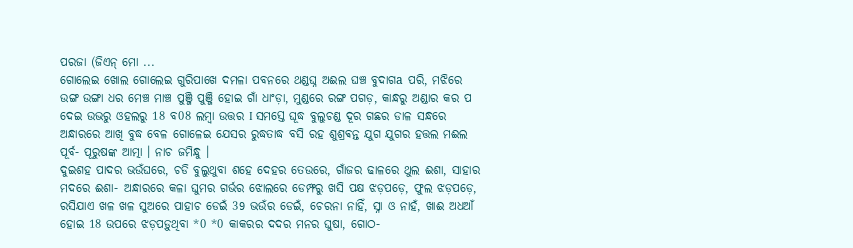ପରଜା (ଜିଏନ୍ ମୋ ...
ଗୋଲେଇ ଖୋଲ ଗୋଲେଇ ଗୁରିପାଖେ ଦମଳା ପବନରେ ଥଣ୍ଡଘ୍ନ ଅଈଲ ଘଞ୍ଚ ବୁଦାଗa ପରି, ମଝିରେ ଉଙ୍ଗ ଉଙ୍ଗା ଧର ମେଞ୍ଚ ମାଞ୍ଚ ପୁଞ୍ଜି ପୁଞ୍ଜି ହୋଇ ଗାଁ ଧାଂଡ଼ା, ମୁଣ୍ଡରେ ରଙ୍ଗ ପଗଡ଼, କାନ୍ଧରୁ ଅଣ୍ଡାର କର ପ ଦେଇ ଉଭରୁ ଓହଲରୁ 18 ବ08 ଲମ୍ବା ଉତ୍ତର I ସମସ୍ତେ ଘୂଦ୍ଧ ବୁଲୁଚଣ୍ଡ ଦୂର ଗଛର ଡାଳ ସନ୍ଧରେ ଅନ୍ଧାରରେ ଆଖି ବୁଦ୍ଧ ବେଳ ଗୋଳେଇ ଯେସର ରୁଦ୍ଧତାଦ୍ଧ ବସି ରହ ଶୁଶ୍ରଵନ୍ତ ଯୁଗ ଯୁଗର ହତ୍ତଲ ମଈଲ ପୂର୍ବ- ପୂରୁଷଙ୍କ ଆତ୍ମା । ନାଚ ଜମିନ୍ଧୁ ।
ଦୁଇଶହ ପାଦର ଭଉଁଘରେ, ଚଡି ବୁଲୁଥୁବା ଶହେ ଦେହର ତେଉରେ, ଗାଁଜର ଢାଳରେ ଥୁଲ ଈଶା, ସାହାର ମଦରେ ଈଶା- ଅନ୍ଧାରରେ କଳା ଘୁମର ଗର୍ଭର ଝୋଲରେ ଡେମ୍ଫରୁ ଖସି ପକ୍ଷ ଝଡ଼ପଡ଼େ, ଫୁଲ ଝଡ଼ପଡ଼େ, ରସିଯାଏ ଖଳ ଖଳ ସୁଅରେ ପାହାଚ ଡେଇଁ 39 ଭଉଁର ଡେଇଁ, ଚେରନା ନାହିଁ, ସ୍ନା ଓ ନାହଁ, ଖାଈ ଅଧଆଁ ହୋଇ 18 ଉପରେ ଝଡ଼ପଡ଼ୁଥିବା *0 *0 କାକରର ଦଦର ମନର ଘୁଷା, ଗୋଠ-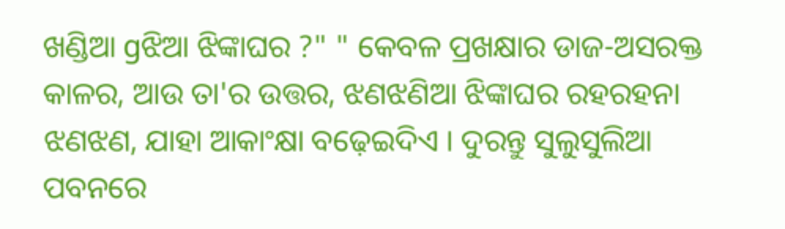ଖଣ୍ଡିଆ gଝିଆ ଝିଙ୍କାଘର ?" " କେବଳ ପ୍ରଖକ୍ଷାର ଡାଜ-ଅସରକ୍ତ କାଳର, ଆଉ ତା'ର ଉତ୍ତର, ଝଣଝଣିଆ ଝିଙ୍କାଘର ରହରହନା ଝଣଝଣ, ଯାହା ଆକାଂକ୍ଷା ବଢ଼େଇଦିଏ । ଦୁରନ୍ତୁ ସୁଲୁସୁଲିଆ ପବନରେ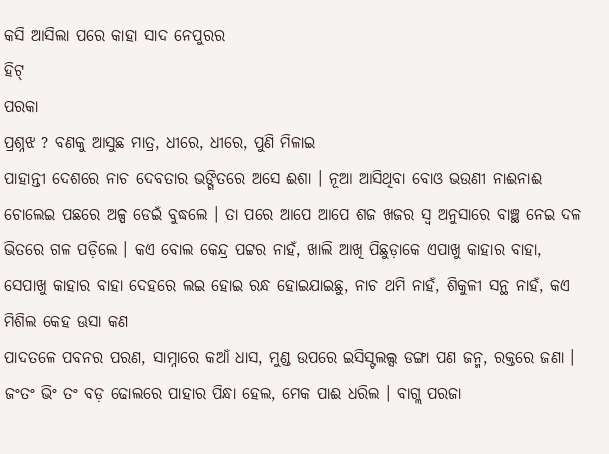କସି ଆସିଲା ପରେ କାହା ସାଦ ନେପୁରର
ହିଟ୍
ପରକା
ପ୍ରଶ୍ନଝ ? ବଣକୁ ଆସୁଛ ମାତ୍ର, ଧୀରେ, ଧୀରେ, ପୁଣି ମିଳାଇ
ପାହାନ୍ତୀ ଦେଶରେ ନାଚ ଦେବତାର ଭଙ୍ଗିତରେ ଅସେ ଈଶା । ନୂଆ ଆସିଥିବା ବୋଓ ଭଉଣୀ ନାଈନାଈ ଚୋଲେଇ ପଛରେ ଅଳ୍ପ ଡେଇଁ ବୁଦ୍ଧଲେ । ତା ପରେ ଆପେ ଆପେ ଶଜ ଖଜର ସ୍ଵ ଅନୁସାରେ ବାଞ୍ଛ ନେଇ ଦଳ ଭିତରେ ଗଳ ପଡ଼ିଲେ । କଏ ବୋଲ କେନ୍ଦ୍ର ପଟ୍ଟର ନାହଁ, ଖାଲି ଆଖି ପିଛୁଡ଼ାକେ ଏପାଖୁ କାହାର ବାହା, ସେପାଖୁ କାହାର ବାହା ଦେହରେ ଲଇ ହୋଇ ରନ୍ଧ ହୋଇଯାଇଛୁ, ନାଚ ଥମି ନାହଁ, ଶିକୁଳୀ ସନ୍ଥ ନାହଁ, କଏ ମିଶିଲ କେହ ଊସା କଣ
ପାଦତଳେ ପବନର ପରଣ, ସାମ୍ନାରେ କଆଁ ଧାସ, ମୁଣ୍ଡ ଉପରେ ଇସିସ୍ଟଲଲ୍ସ ଡଙ୍ଗା ପଣ ଜନ୍ମ, ରକ୍ତରେ ଜଣା ।
ଜଂତଂ ଭିଂ ତଂ ବଡ଼ ଢୋଲରେ ପାହାର ପିନ୍ଧା ହେଲ, ମେକ ପାଈ ଧରିଲ । ବାଗ୍ଲ ପରଜା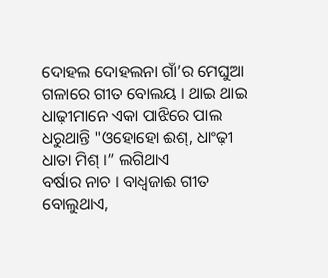ଦୋହଲ ଦୋହଲନା ଗାଁ’ର ମେଘୁଆ ଗଳାରେ ଗୀତ ବୋଲୟ । ଥାଇ ଥାଇ ଧାଢ଼ୀମାନେ ଏକା ପାଝିରେ ପାଲ ଧରୁଥାନ୍ତି "ଓହୋହୋ ଈଶ୍, ଧାଂଢ଼ୀ ଧାତା ମିଶ୍ ।” ଲଗିଥାଏ
ବର୍ଷାର ନାଚ । ବାଧ୍ୱଜାଈ ଗୀତ ବୋଲୁଥାଏ,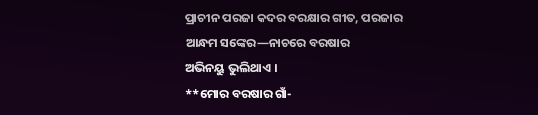ପ୍ରାଚୀନ ପରଜା କଦର ବରକ୍ଷାର ଗୀତ, ପରଜାର ଆନ୍ଧମ ସଙ୍କେର—ନାଚରେ ବରଷାର
ଅଭିନୟୁ ଭୁଲିଥାଏ ।
**ମୋର ବରଷାର ଗାଁ-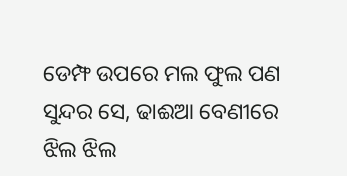ଡେମ୍ଫ ଉପରେ ମଲ ଫୁଲ ପଣ ସୁନ୍ଦର ସେ, ଢାଈଆ ବେଣୀରେ ଝିଲ ଝିଲ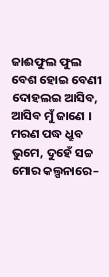ଜାଈଫୁଲ ଫୁଲ ବେଶ ହୋଇ ବେଣୀ ଦୋହଲଇ ଆସିବ, ଆସିବ ମୁଁ ଜାଣେ ।
ମରଣ ପଦ୍ଧ ଧ୍ରୁବ ଭୁମେ, ଦୁହେଁ ସଚ୍ଚ ମୋର କଲ୍ପନାରେ–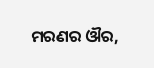ମରଣର ଔର,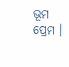ଭୂମ ପ୍ରେମ ।